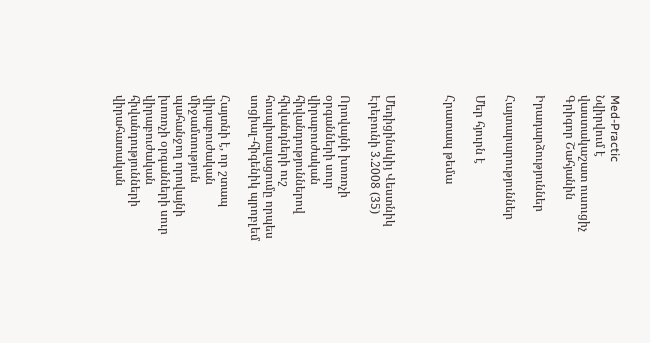Med-Practic
Նվիրվում է վաստակաշատ ուսուցիչ Գրիգոր Շահյանին

Իրադարձություններ

Հայտարարություններ

Մեր հյուրն է

Հրատապ թեմա



Մեդիցինսկիյ Վեստնիկ Էրեբունի 3.2008 (35)

Որովայնի խոռոչի օրգանների սուր վիրաբուժական հիվանդություններով հիվանդների ուշ հոսպիտալացումը որպես սոցիալ-հիգենիկ պրոբլեմ

Հայտնի է, որ շտապ վիրաբուժական միջամտություն պահանջող որովայնի խոռոչի օրգանների սուր վիրաբուժական հիվանդությունների վիրահատական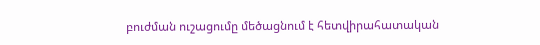բուժման ուշացումը մեծացնում է հետվիրահատական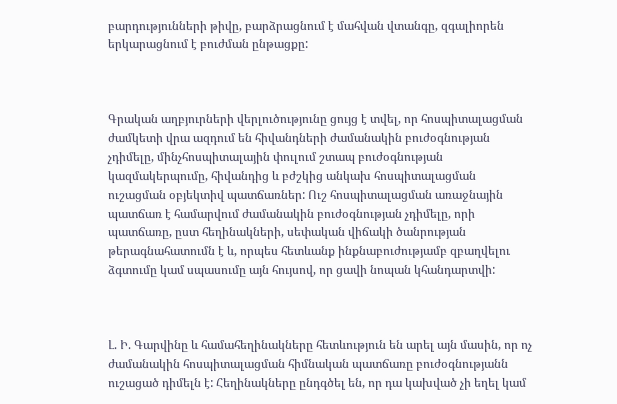բարդությունների թիվը, բարձրացնում է մահվան վտանգը, զգալիորեն երկարացնում է բուժման ընթացքը:



Գրական աղբյուրների վերլուծությունը ցույց է տվել, որ հոսպիտալացման ժամկետի վրա ազդում են հիվանդների ժամանակին բուժօգնության չդիմելը, մինչհոսպիտալային փուլում շտապ բուժօգնության կազմակերպումը, հիվանդից և բժշկից անկախ հոսպիտալացման ուշացման օբյեկտիվ պատճառներ: Ուշ հոսպիտալացման առաջնային պատճառ է համարվում ժամանակին բուժօգնության չդիմելը, որի պատճառը, ըստ հեղինակների, սեփական վիճակի ծանրության թերագնահատումն է և, որպես հետևանք ինքնաբուժությամբ զբաղվելու ձգտումը կամ սպասումը այն հույսով, որ ցավի նոպան կհանդարտվի:



Լ. Ի. Գարվինը և համահեղինակները հետևություն են արել այն մասին, որ ոչ ժամանակին հոսպիտալացման հիմնական պատճառը բուժօգնությանն ուշացած դիմելն է: Հեղինակները ընդգծել են, որ դա կախված չի եղել կամ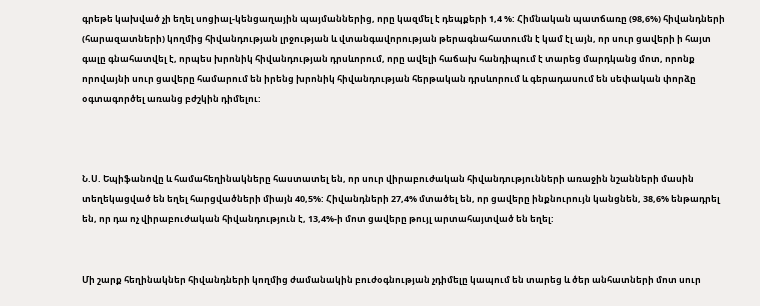գրեթե կախված չի եղել սոցիալ-կենցաղային պայմաններից, որը կազմել է դեպքերի 1,4 %: Հիմնական պատճառը (98,6%) հիվանդների (հարազատների) կողմից հիվանդության լրջության և վտանգավորության թերագնահատումն է կամ էլ այն, որ սուր ցավերի ի հայտ գալը գնահատվել է, որպես խրոնիկ հիվանդության դրսևորում, որը ավելի հաճախ հանդիպում է տարեց մարդկանց մոտ, որոնք որովայնի սուր ցավերը համարում են իրենց խրոնիկ հիվանդության հերթական դրսևորում և գերադասում են սեփական փորձը օգտագործել առանց բժշկին դիմելու:



Ն.Ս. Եպիֆանովը և համահեղինակները հաստատել են, որ սուր վիրաբուժական հիվանդությունների առաջին նշանների մասին տեղեկացված են եղել հարցվածների միայն 40,5%: Հիվանդների 27,4% մտածել են, որ ցավերը ինքնուրույն կանցնեն, 38,6% ենթադրել են, որ դա ոչ վիրաբուժական հիվանդություն է, 13,4%-ի մոտ ցավերը թույլ արտահայտված են եղել:


Մի շարք հեղինակներ հիվանդների կողմից ժամանակին բուժօգնության չդիմելը կապում են տարեց և ծեր անհատների մոտ սուր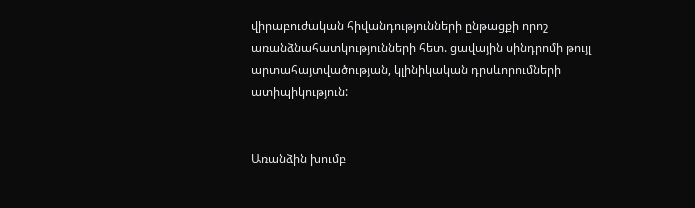վիրաբուժական հիվանդությունների ընթացքի որոշ առանձնահատկությունների հետ. ցավային սինդրոմի թույլ արտահայտվածության, կլինիկական դրսևորումների ատիպիկություն:


Առանձին խումբ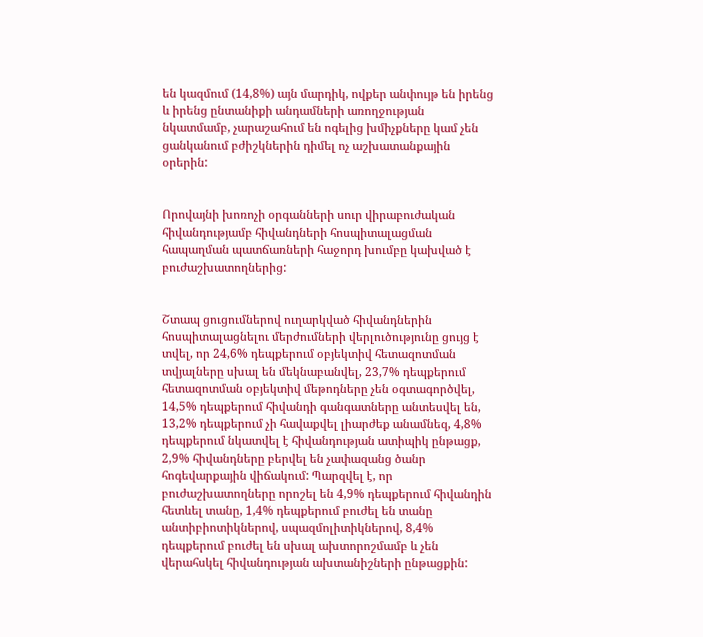են կազմում (14,8%) այն մարդիկ, ովքեր անփույթ են իրենց և իրենց ընտանիքի անդամների առողջության նկատմամբ, չարաշահում են ոգելից խմիչքները կամ չեն ցանկանում բժիշկներին դիմել ոչ աշխատանքային օրերին:


Որովայնի խոռոչի օրգանների սուր վիրաբուժական հիվանդությամբ հիվանդների հոսպիտալացման հապաղման պատճառների հաջորդ խումբը կախված է բուժաշխատողներից:


Շտապ ցուցումներով ուղարկված հիվանդներին հոսպիտալացնելու մերժումների վերլուծությունը ցույց է տվել, որ 24,6% դեպքերում օբյեկտիվ հետազոտման տվյալները սխալ են մեկնաբանվել, 23,7% դեպքերում հետազոտման օբյեկտիվ մեթոդները չեն օգտագործվել, 14,5% դեպքերում հիվանդի գանգատները անտեսվել են, 13,2% դեպքերում չի հավաքվել լիարժեք անամնեզ, 4,8% դեպքերում նկատվել է հիվանդության ատիպիկ ընթացք, 2,9% հիվանդները բերվել են չափազանց ծանր հոգեվարքային վիճակում: Պարզվել է, որ բուժաշխատողները որոշել են 4,9% դեպքերում հիվանդին հետևել տանը, 1,4% դեպքերում բուժել են տանը անտիբիոտիկներով, սպազմոլիտիկներով, 8,4% դեպքերում բուժել են սխալ ախտորոշմամբ և չեն վերահսկել հիվանդության ախտանիշների ընթացքին: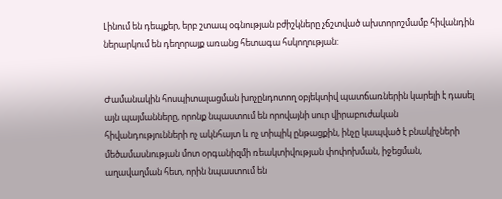Լինում են դեպքեր, երբ շտապ օգնության բժիշկները չճշտված ախտորոշմամբ հիվանդին ներարկում են դեղորայք առանց հետագա հսկողության:


Ժամանակին հոսպիտալացման խոչընդոտող օբյեկտիվ պատճառներին կարելի է դասել այն պայմանները, որոնք նպաստում են որովայնի սուր վիրաբուժական հիվանդությունների ոչ ակնհայտ և ոչ տիպիկ ընթացքին, ինչը կապված է բնակիչների մեծամասնության մոտ օրգանիզմի ռեակտիվության փոփոխման, իջեցման, աղավաղման հետ, որին նպաստում են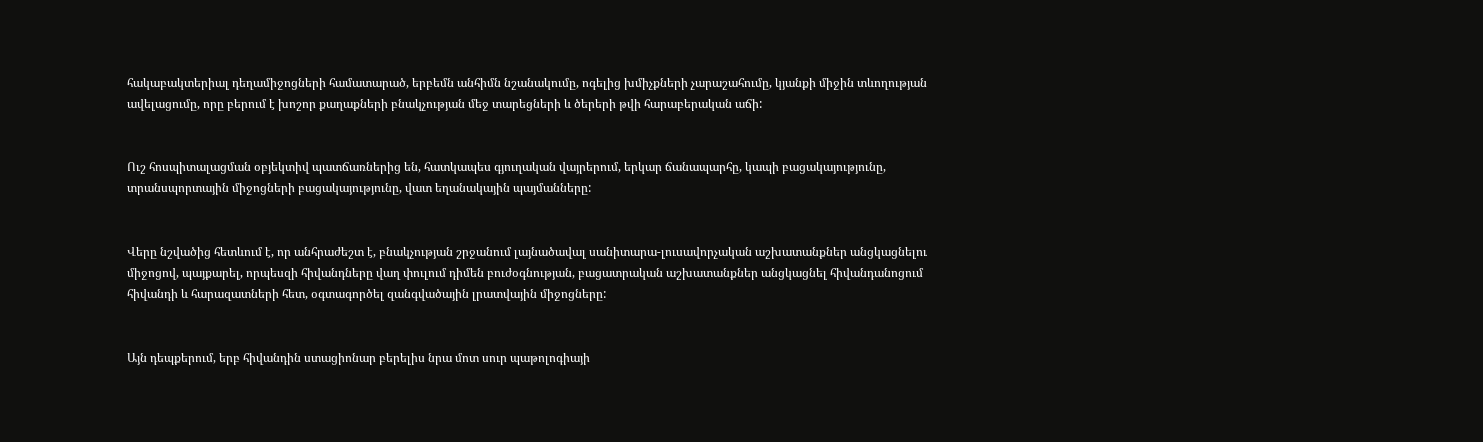հակաբակտերիալ դեղամիջոցների համատարած, երբեմն անհիմն նշանակումը, ոգելից խմիչքների չարաշահումը, կյանքի միջին տևողության ավելացումը, որը բերում է խոշոր քաղաքների բնակչության մեջ տարեցների և ծերերի թվի հարաբերական աճի:


Ուշ հոսպիտալացման օբյեկտիվ պատճառներից են, հատկապես գյուղական վայրերում, երկար ճանապարհը, կապի բացակայությունը, տրանսպորտային միջոցների բացակայությունը, վատ եղանակային պայմանները:


Վերը նշվածից հետևում է, որ անհրաժեշտ է, բնակչության շրջանում լայնածավալ սանիտարա-լուսավորչական աշխատանքներ անցկացնելու միջոցով, պայքարել, որպեսզի հիվանդները վաղ փուլում դիմեն բուժօգնության, բացատրական աշխատանքներ անցկացնել հիվանդանոցում հիվանդի և հարազատների հետ, օգտագործել զանգվածային լրատվային միջոցները:


Այն դեպքերում, երբ հիվանդին ստացիոնար բերելիս նրա մոտ սուր պաթոլոգիայի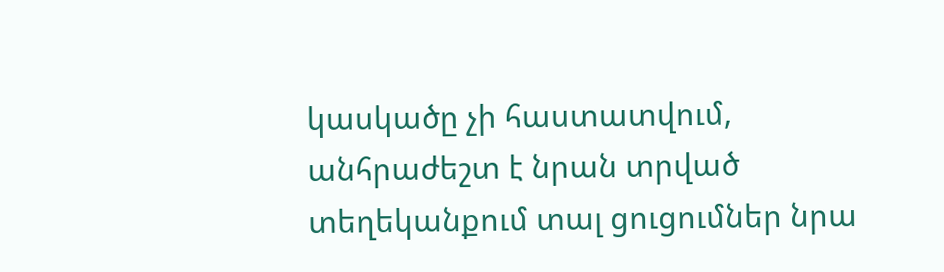կասկածը չի հաստատվում, անհրաժեշտ է նրան տրված տեղեկանքում տալ ցուցումներ նրա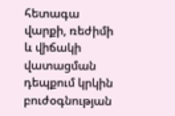հետագա վարքի, ռեժիմի և վիճակի վատացման դեպքում կրկին բուժօգնության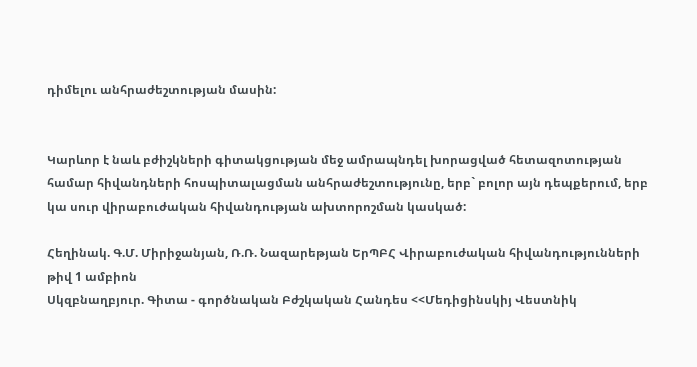դիմելու անհրաժեշտության մասին:


Կարևոր է նաև բժիշկների գիտակցության մեջ ամրապնդել խորացված հետազոտության համար հիվանդների հոսպիտալացման անհրաժեշտությունը, երբ` բոլոր այն դեպքերում, երբ կա սուր վիրաբուժական հիվանդության ախտորոշման կասկած:

Հեղինակ. Գ.Մ. Միրիջանյան, Ռ.Ռ. Նազարեթյան ԵրՊԲՀ Վիրաբուժական հիվանդությունների թիվ 1 ամբիոն
Սկզբնաղբյուր. Գիտա - գործնական Բժշկական Հանդես <<Մեդիցինսկիյ Վեստնիկ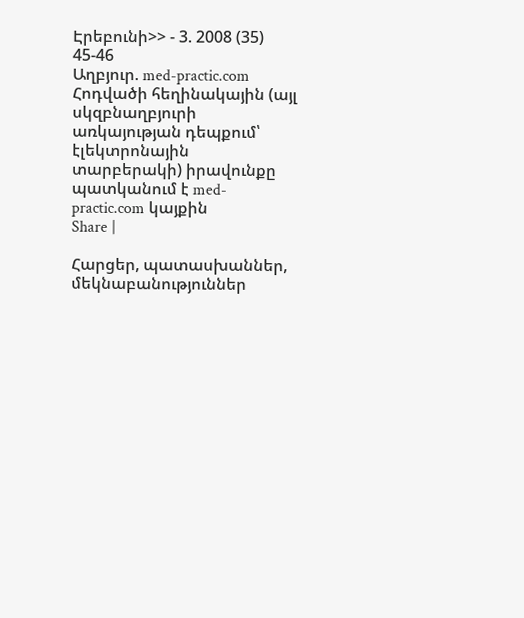Էրեբունի>> - 3. 2008 (35) 45-46
Աղբյուր. med-practic.com
Հոդվածի հեղինակային (այլ սկզբնաղբյուրի առկայության դեպքում՝ էլեկտրոնային տարբերակի) իրավունքը պատկանում է med-practic.com կայքին
Share |

Հարցեր, պատասխաններ, մեկնաբանություններ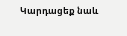Կարդացեք նաև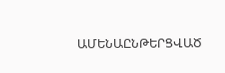ԱՄԵՆԱԸՆԹԵՐՑՎԱԾ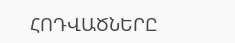ՀՈԴՎԱԾՆԵՐԸ